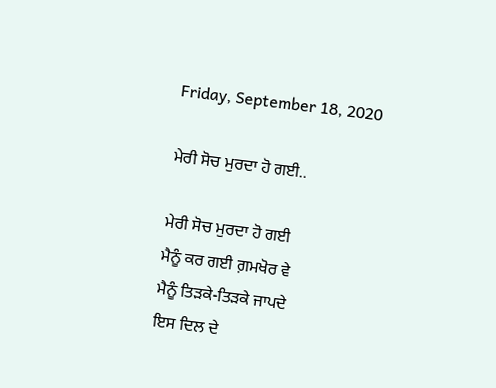Friday, September 18, 2020

ਮੇਰੀ ਸੋਚ ਮੁਰਦਾ ਹੋ ਗਈ..

ਮੇਰੀ ਸੋਚ ਮੁਰਦਾ ਹੋ ਗਈ
ਮੈਨੂੰ ਕਰ ਗਈ ਗ਼ਮਖੋਰ ਵੇ
ਮੈਨੂੰ ਤਿੜਕੇ-ਤਿੜਕੇ ਜਾਪਦੇ
ਇਸ ਦਿਲ ਦੇ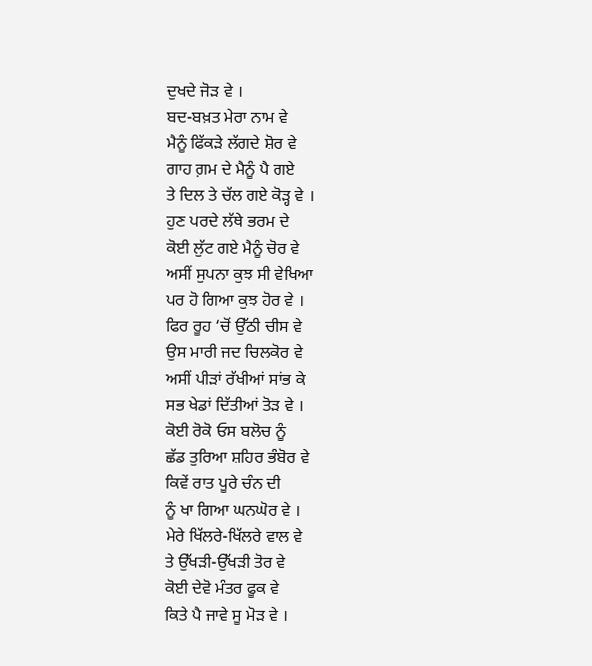ਦੁਖਦੇ ਜੋੜ ਵੇ ।
ਬਦ-ਬਖ਼ਤ ਮੇਰਾ ਨਾਮ ਵੇ
ਮੈਨੂੰ ਫਿੱਕੜੇ ਲੱਗਦੇ ਸ਼ੋਰ ਵੇ
ਗਾਹ ਗ਼ਮ ਦੇ ਮੈਨੂੰ ਪੈ ਗਏ
ਤੇ ਦਿਲ ਤੇ ਚੱਲ ਗਏ ਕੋੜ੍ਹ ਵੇ ।
ਹੁਣ ਪਰਦੇ ਲੱਥੇ ਭਰਮ ਦੇ
ਕੋਈ ਲੁੱਟ ਗਏ ਮੈਨੂੰ ਚੋਰ ਵੇ
ਅਸੀਂ ਸੁਪਨਾ ਕੁਝ ਸੀ ਵੇਖਿਆ
ਪਰ ਹੋ ਗਿਆ ਕੁਝ ਹੋਰ ਵੇ ।
ਫਿਰ ਰੂਹ ‘ਚੋਂ ਉੱਠੀ ਚੀਸ ਵੇ
ਉਸ ਮਾਰੀ ਜਦ ਚਿਲਕੋਰ ਵੇ
ਅਸੀਂ ਪੀੜਾਂ ਰੱਖੀਆਂ ਸਾਂਭ ਕੇ
ਸਭ ਖੇਡਾਂ ਦਿੱਤੀਆਂ ਤੋੜ ਵੇ ।
ਕੋਈ ਰੋਕੋ ਓਸ ਬਲੋਚ ਨੂੰ
ਛੱਡ ਤੁਰਿਆ ਸ਼ਹਿਰ ਭੰਬੋਰ ਵੇ
ਕਿਵੇਂ ਰਾਤ ਪੂਰੇ ਚੰਨ ਦੀ
ਨੂੰ ਖਾ ਗਿਆ ਘਨਘੋਰ ਵੇ ।
ਮੇਰੇ ਖਿੱਲਰੇ-ਖਿੱਲਰੇ ਵਾਲ ਵੇ
ਤੇ ਉੱਖੜੀ-ਉੱਖੜੀ ਤੋਰ ਵੇ
ਕੋਈ ਦੇਵੋ ਮੰਤਰ ਫੂਕ ਵੇ
ਕਿਤੇ ਪੈ ਜਾਵੇ ਸੂ ਮੋੜ ਵੇ ।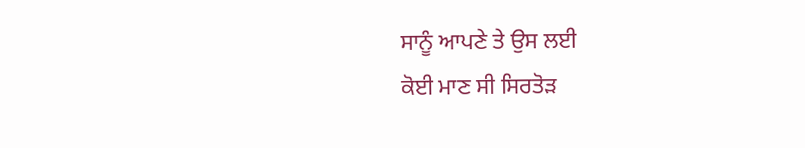ਸਾਨੂੰ ਆਪਣੇ ਤੇ ਉਸ ਲਈ
ਕੋਈ ਮਾਣ ਸੀ ਸਿਰਤੋੜ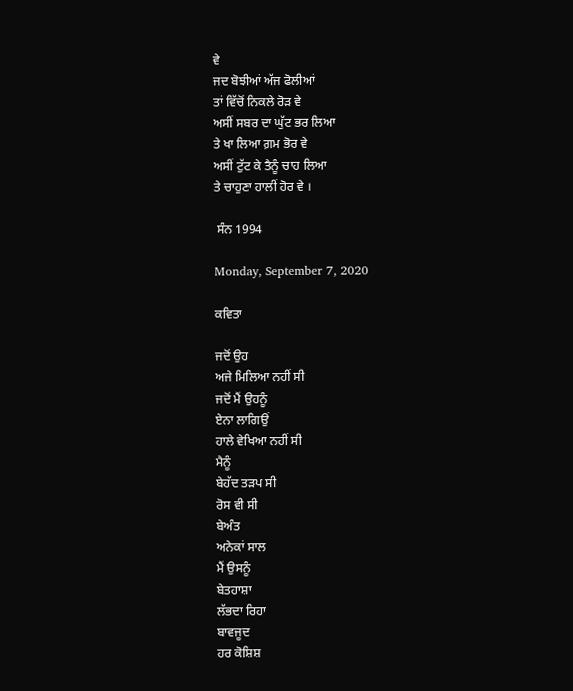ਵੇ
ਜਦ ਬੋਝੀਆਂ ਅੱਜ ਫੋਲੀਆਂ
ਤਾਂ ਵਿੱਚੋਂ ਨਿਕਲੇ ਰੋੜ ਵੇ
ਅਸੀਂ ਸਬਰ ਦਾ ਘੁੱਟ ਭਰ ਲਿਆ
ਤੇ ਖਾ ਲਿਆ ਗ਼ਮ ਭੋਰ ਵੇ
ਅਸੀਂ ਟੁੱਟ ਕੇ ਤੈਨੂੰ ਚਾਹ ਲਿਆ
ਤੇ ਚਾਹੁਣਾ ਹਾਲੀਂ ਹੋਰ ਵੇ ।

 ਸੰਨ 1994

Monday, September 7, 2020

ਕਵਿਤਾ

ਜਦੋਂ ਉਹ
ਅਜੇ ਮਿਲਿਆ ਨਹੀਂ ਸੀ
ਜਦੋਂ ਮੈਂ ਉਹਨੂੰ
ਏਨਾ ਲਾਗਿਉਂ
ਹਾਲੇ ਵੇਖਿਆ ਨਹੀਂ ਸੀ
ਮੈਨੂੰ
ਬੇਹੱਦ ਤੜਪ ਸੀ
ਰੋਸ ਵੀ ਸੀ
ਬੇਅੰਤ
ਅਨੇਕਾਂ ਸਾਲ
ਮੈਂ ਉਸਨੂੰ
ਬੇਤਹਾਸ਼ਾ
ਲੱਭਦਾ ਰਿਹਾ
ਬਾਵਜੂਦ
ਹਰ ਕੋਸ਼ਿਸ਼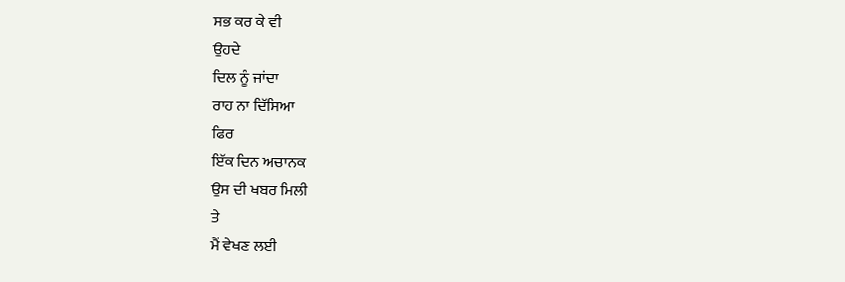ਸਭ ਕਰ ਕੇ ਵੀ
ਉਹਦੇ
ਦਿਲ ਨੂੰ ਜਾਂਦਾ
ਰਾਹ ਨਾ ਦਿੱਸਿਆ
ਫਿਰ
ਇੱਕ ਦਿਨ ਅਚਾਨਕ
ਉਸ ਦੀ ਖਬਰ ਮਿਲੀ
ਤੇ
ਮੈਂ ਵੇਖਣ ਲਈ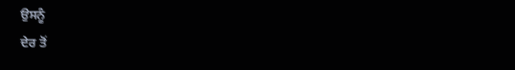ਉਸਨੂੰ
ਦੇਰ ਤੋਂ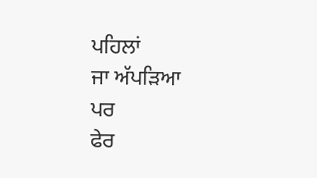ਪਹਿਲਾਂ
ਜਾ ਅੱਪੜਿਆ
ਪਰ
ਫੇਰ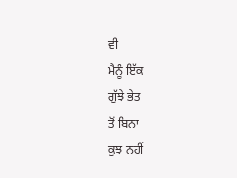ਵੀ
ਮੈਨੂੰ ਇੱਕ
ਗੁੱਝੇ ਭੇਤ
ਤੋਂ ਬਿਨਾ
ਕੁਝ ਨਹੀਂ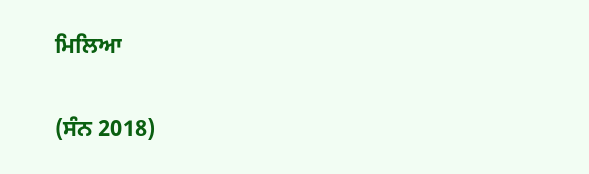ਮਿਲਿਆ

(ਸੰਨ 2018)